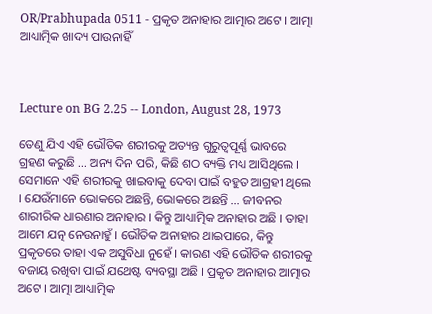OR/Prabhupada 0511 - ପ୍ରକୃତ ଅନାହାର ଆତ୍ମାର ଅଟେ । ଆତ୍ମା ଆଧ୍ୟାତ୍ମିକ ଖାଦ୍ୟ ପାଉନାହିଁ



Lecture on BG 2.25 -- London, August 28, 1973

ତେଣୁ ଯିଏ ଏହି ଭୌତିକ ଶରୀରକୁ ଅତ୍ୟନ୍ତ ଗୁରୁତ୍ୱପୂର୍ଣ୍ଣ ଭାବରେ ଗ୍ରହଣ କରୁଛି ... ଅନ୍ୟ ଦିନ ପରି, କିଛି ଶଠ ବ୍ୟକ୍ତି ମଧ୍ୟ ଆସିଥିଲେ । ସେମାନେ ଏହି ଶରୀରକୁ ଖାଇବାକୁ ଦେବା ପାଇଁ ବହୁତ ଆଗ୍ରହୀ ଥିଲେ । ଯେଉଁମାନେ ଭୋକରେ ଅଛନ୍ତି, ଭୋକରେ ଅଛନ୍ତି ... ଜୀବନର ଶାରୀରିକ ଧାରଣାର ଅନାହାର । କିନ୍ତୁ ଆଧ୍ୟାତ୍ମିକ ଅନାହାର ଅଛି । ତାହା ଆମେ ଯତ୍ନ ନେଉନାହୁଁ । ଭୌତିକ ଅନାହାର ଥାଇପାରେ, କିନ୍ତୁ ପ୍ରକୃତରେ ତାହା ଏକ ଅସୁବିଧା ନୁହେଁ । କାରଣ ଏହି ଭୌତିକ ଶରୀରକୁ ବଜାୟ ରଖିବା ପାଇଁ ଯଥେଷ୍ଟ ବ୍ୟବସ୍ଥା ଅଛି । ପ୍ରକୃତ ଅନାହାର ଆତ୍ମାର ଅଟେ । ଆତ୍ମା ଆଧ୍ୟାତ୍ମିକ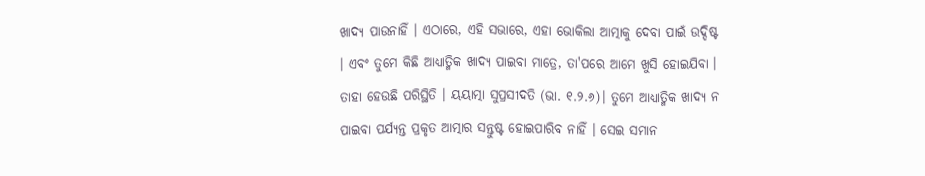ଖାଦ୍ୟ ପାଉନାହିଁ । ଏଠାରେ, ଏହି ସଭାରେ, ଏହା ଭୋକିଲା ଆତ୍ମାକୁ ଦେବା ପାଇଁ ଉଦ୍ଦିଷ୍ଟ । ଏବଂ ତୁମେ କିଛି ଆଧ୍ୟାତ୍ମିକ ଖାଦ୍ୟ ପାଇବା ମାତ୍ରେ, ତା'ପରେ ଆମେ ଖୁସି ହୋଇଯିବା । ତାହା ହେଉଛି ପରିସ୍ଥିତି । ୟୟାତ୍ମା ସୁପ୍ରସୀଦତି (ଭା. ୧.୨.୬)। ତୁମେ ଆଧ୍ୟାତ୍ମିକ ଖାଦ୍ୟ ନ ପାଇବା ପର୍ଯ୍ୟନ୍ତ ପ୍ରକୃତ ଆତ୍ମାର ସନ୍ତୁଷ୍ଟ ହୋଇପାରିବ ନାହିଁ । ସେଇ ସମାନ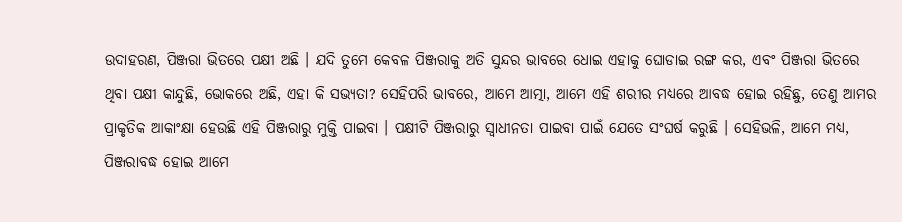ଉଦାହରଣ, ପିଞ୍ଜରା ଭିତରେ ପକ୍ଷୀ ଅଛି । ଯଦି ତୁମେ କେବଳ ପିଞ୍ଜରାକୁ ଅତି ସୁନ୍ଦର ଭାବରେ ଧୋଇ ଏହାକୁ ଘୋଡାଇ ରଙ୍ଗ କର, ଏବଂ ପିଞ୍ଜରା ଭିତରେ ଥିବା ପକ୍ଷୀ କାନ୍ଦୁଛି, ଭୋକରେ ଅଛି, ଏହା କି ସଭ୍ୟତା? ସେହିପରି ଭାବରେ, ଆମେ ଆତ୍ମା, ଆମେ ଏହି ଶରୀର ମଧ୍ୟରେ ଆବଦ୍ଧ ହୋଇ ରହିଛୁ, ତେଣୁ ଆମର ପ୍ରାକୃତିକ ଆକାଂକ୍ଷା ହେଉଛି ଏହି ପିଞ୍ଜରାରୁ ମୁକ୍ତି ପାଇବା । ପକ୍ଷୀଟି ପିଞ୍ଜରାରୁ ସ୍ୱାଧୀନତା ପାଇବା ପାଇଁ ଯେତେ ସଂଘର୍ଷ କରୁଛି । ସେହିଭଳି, ଆମେ ମଧ୍ୟ, ପିଞ୍ଜରାବଦ୍ଧ ହୋଇ ଆମେ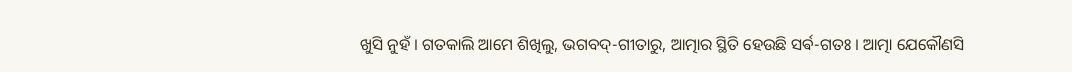ଖୁସି ନୁହଁ । ଗତକାଲି ଆମେ ଶିଖିଲୁ, ଭଗବଦ୍-ଗୀତାରୁ, ଆତ୍ମାର ସ୍ଥିତି ହେଉଛି ସର୍ଵ-ଗତଃ । ଆତ୍ମା ଯେକୌଣସି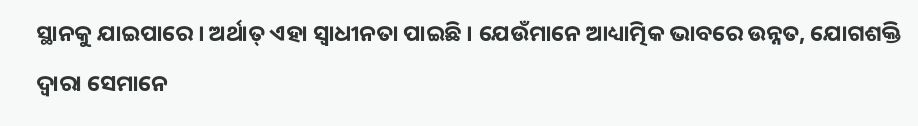ସ୍ଥାନକୁ ଯାଇପାରେ । ଅର୍ଥାତ୍ ଏହା ସ୍ୱାଧୀନତା ପାଇଛି । ଯେଉଁମାନେ ଆଧ୍ୟାତ୍ମିକ ଭାବରେ ଉନ୍ନତ, ଯୋଗଶକ୍ତି ଦ୍ୱାରା ସେମାନେ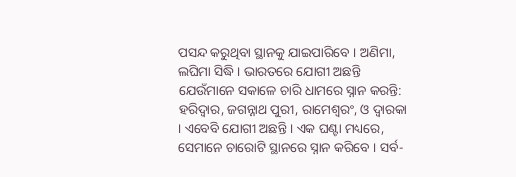ପସନ୍ଦ କରୁଥିବା ସ୍ଥାନକୁ ଯାଇପାରିବେ । ଅଣିମା, ଲଘିମା ସିଦ୍ଧି । ଭାରତରେ ଯୋଗୀ ଅଛନ୍ତି ଯେଉଁମାନେ ସକାଳେ ଚାରି ଧାମରେ ସ୍ନାନ କରନ୍ତି: ହରିଦ୍ୱାର, ଜଗନ୍ନାଥ ପୁରୀ, ରାମେଶ୍ୱରଂ, ଓ ଦ୍ଵାରକା । ଏବେବି ଯୋଗୀ ଅଛନ୍ତି । ଏକ ଘଣ୍ଟା ମଧ୍ୟରେ, ସେମାନେ ଚାରୋଟି ସ୍ଥାନରେ ସ୍ନାନ କରିବେ । ସର୍ବ-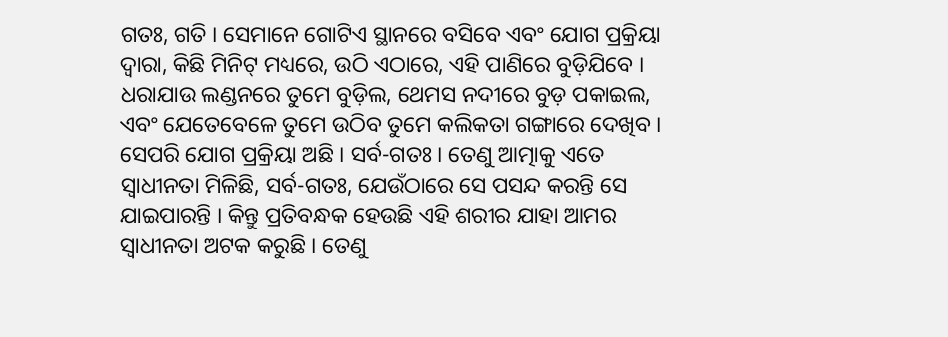ଗତଃ, ଗତି । ସେମାନେ ଗୋଟିଏ ସ୍ଥାନରେ ବସିବେ ଏବଂ ଯୋଗ ପ୍ରକ୍ରିୟା ଦ୍ୱାରା, କିଛି ମିନିଟ୍ ମଧ୍ୟରେ, ଉଠି ଏଠାରେ, ଏହି ପାଣିରେ ବୁଡ଼ିଯିବେ । ଧରାଯାଉ ଲଣ୍ଡନରେ ତୁମେ ବୁଡ଼ିଲ, ଥେମସ ନଦୀରେ ବୁଡ଼ ପକାଇଲ, ଏବଂ ଯେତେବେଳେ ତୁମେ ଉଠିବ ତୁମେ କଲିକତା ଗଙ୍ଗାରେ ଦେଖିବ । ସେପରି ଯୋଗ ପ୍ରକ୍ରିୟା ଅଛି । ସର୍ବ-ଗତଃ । ତେଣୁ ଆତ୍ମାକୁ ଏତେ ସ୍ୱାଧୀନତା ମିଳିଛି, ସର୍ବ-ଗତଃ, ଯେଉଁଠାରେ ସେ ପସନ୍ଦ କରନ୍ତି ସେ ଯାଇପାରନ୍ତି । କିନ୍ତୁ ପ୍ରତିବନ୍ଧକ ହେଉଛି ଏହି ଶରୀର ଯାହା ଆମର ସ୍ୱାଧୀନତା ଅଟକ କରୁଛି । ତେଣୁ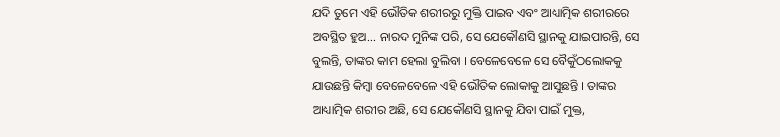ଯଦି ତୁମେ ଏହି ଭୌତିକ ଶରୀରରୁ ମୁକ୍ତି ପାଇବ ଏବଂ ଆଧ୍ୟାତ୍ମିକ ଶରୀରରେ ଅବସ୍ଥିତ ହୁଅ... ନାରଦ ମୁନିଙ୍କ ପରି, ସେ ଯେକୌଣସି ସ୍ଥାନକୁ ଯାଇପାରନ୍ତି, ସେ ବୁଲନ୍ତି, ତାଙ୍କର କାମ ହେଲା ବୁଲିବା । ବେଳେବେଳେ ସେ ବୈକୁଁଠଲୋକକୁ ଯାଉଛନ୍ତି କିମ୍ବା ବେଳେବେଳେ ଏହି ଭୌତିକ ଲୋକାକୁ ଆସୁଛନ୍ତି । ତାଙ୍କର ଆଧ୍ୟାତ୍ମିକ ଶରୀର ଅଛି, ସେ ଯେକୌଣସି ସ୍ଥାନକୁ ଯିବା ପାଇଁ ମୁକ୍ତ,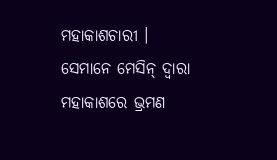ମହାକାଶଚାରୀ । ସେମାନେ ମେସିନ୍ ଦ୍ୱାରା ମହାକାଶରେ ଭ୍ରମଣ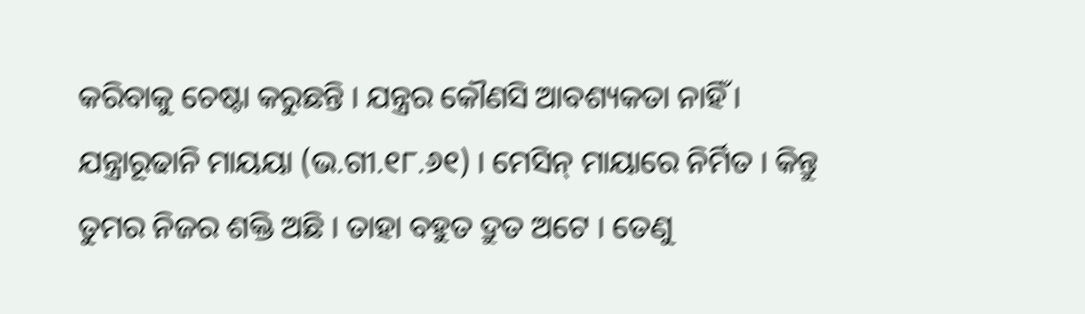କରିବାକୁ ଚେଷ୍ଟା କରୁଛନ୍ତି । ଯନ୍ତ୍ରର କୌଣସି ଆବଶ୍ୟକତା ନାହିଁ । ଯନ୍ତ୍ରାରୂଢାନି ମାୟୟା (ଭ.ଗୀ.୧୮.୬୧) । ମେସିନ୍ ମାୟାରେ ନିର୍ମିତ । କିନ୍ତୁ ତୁମର ନିଜର ଶକ୍ତି ଅଛି । ତାହା ବହୁତ ଦ୍ରୁତ ଅଟେ । ତେଣୁ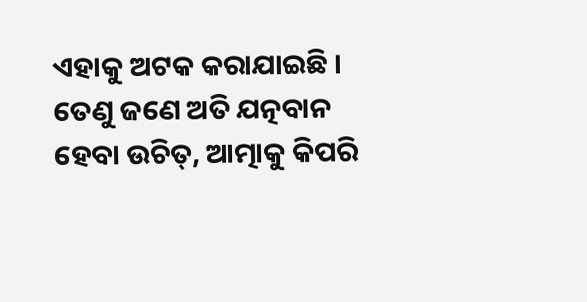ଏହାକୁ ଅଟକ କରାଯାଇଛି । ତେଣୁ ଜଣେ ଅତି ଯତ୍ନବାନ ହେବା ଉଚିତ୍, ଆତ୍ମାକୁ କିପରି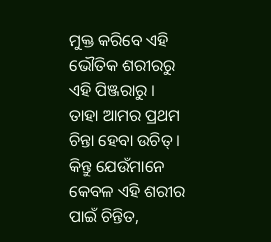ମୁକ୍ତ କରିବେ ଏହି ଭୌତିକ ଶରୀରରୁ ଏହି ପିଞ୍ଜରାରୁ । ତାହା ଆମର ପ୍ରଥମ ଚିନ୍ତା ହେବା ଉଚିତ୍ । କିନ୍ତୁ ଯେଉଁମାନେ କେବଳ ଏହି ଶରୀର ପାଇଁ ଚିନ୍ତିତ,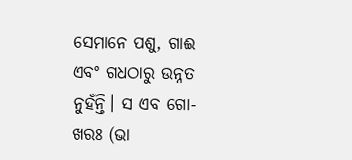ସେମାନେ ପଶୁ, ଗାଈ ଏବଂ ଗଧଠାରୁ ଉନ୍ନତ ନୁହଁନ୍ତି। ସ ଏବ ଗୋ-ଖରଃ (ଭା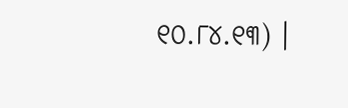୧୦.୮୪.୧୩) ।